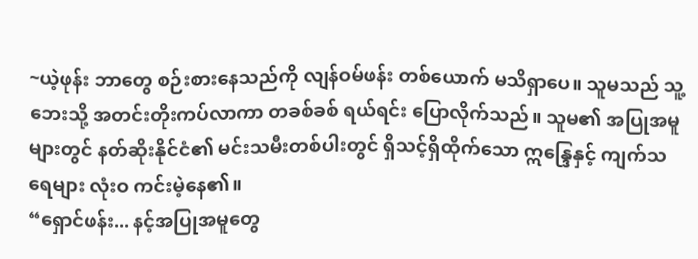~ယဲ့ဖုန်း ဘာတွေ စဉ်းစားနေသည်ကို လျန်ဝမ်ဖန်း တစ်ယောက် မသိရှာပေ။ သူမသည် သူ့ဘေးသို့ အတင်းတိုးကပ်လာကာ တခစ်ခစ် ရယ်ရင်း ပြောလိုက်သည်။ သူမ၏ အပြုအမူများတွင် နတ်ဆိုးနိုင်ငံ၏ မင်းသမီးတစ်ပါးတွင် ရှိသင့်ရှိထိုက်သော ဣန္ဒြေနှင့် ကျက်သရေများ လုံးဝ ကင်းမဲ့နေ၏။
“ရှောင်ဖန်း... နင့်အပြုအမူတွေ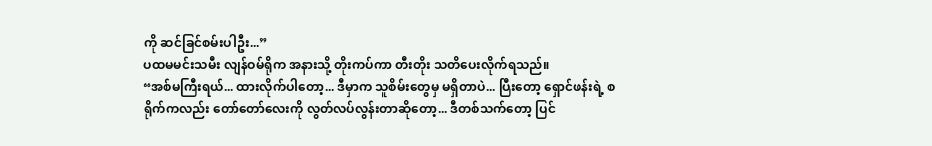ကို ဆင်ခြင်စမ်းပါဦး...”
ပထမမင်းသမီး လျန်ဝမ်ရိုက အနားသို့ တိုးကပ်ကာ တီးတိုး သတိပေးလိုက်ရသည်။
“အစ်မကြီးရယ်... ထားလိုက်ပါတော့... ဒီမှာက သူစိမ်းတွေမှ မရှိတာပဲ... ပြီးတော့ ရှောင်ဖန်းရဲ့ စရိုက်ကလည်း တော်တော်လေးကို လွတ်လပ်လွန်းတာဆိုတော့... ဒီတစ်သက်တော့ ပြင်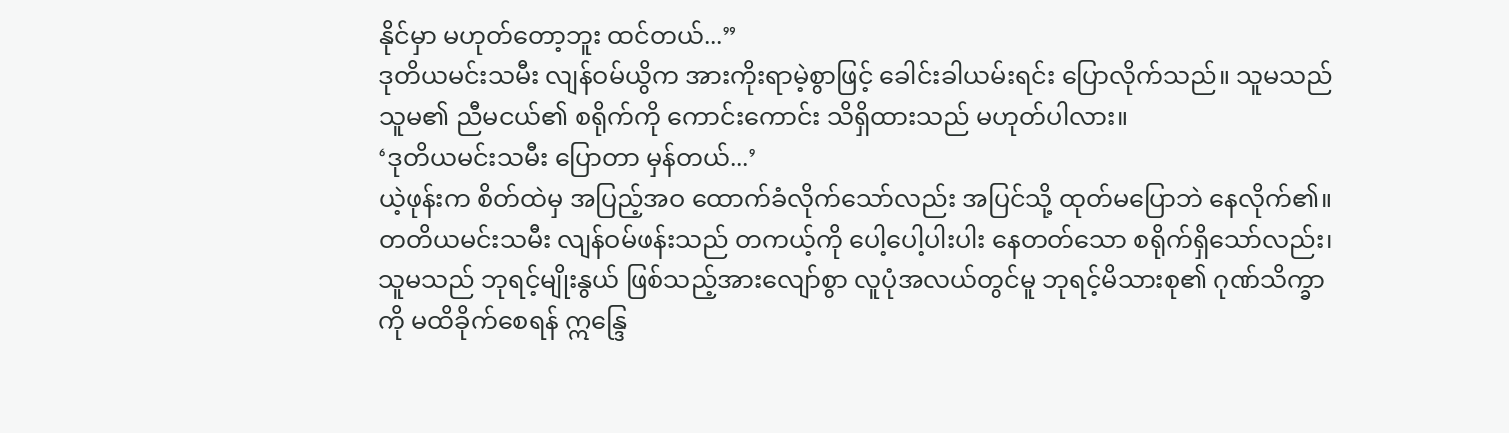နိုင်မှာ မဟုတ်တော့ဘူး ထင်တယ်...”
ဒုတိယမင်းသမီး လျန်ဝမ်ယွိက အားကိုးရာမဲ့စွာဖြင့် ခေါင်းခါယမ်းရင်း ပြောလိုက်သည်။ သူမသည် သူမ၏ ညီမငယ်၏ စရိုက်ကို ကောင်းကောင်း သိရှိထားသည် မဟုတ်ပါလား။
‘ဒုတိယမင်းသမီး ပြောတာ မှန်တယ်...’
ယဲ့ဖုန်းက စိတ်ထဲမှ အပြည့်အဝ ထောက်ခံလိုက်သော်လည်း အပြင်သို့ ထုတ်မပြောဘဲ နေလိုက်၏။
တတိယမင်းသမီး လျန်ဝမ်ဖန်းသည် တကယ့်ကို ပေါ့ပေါ့ပါးပါး နေတတ်သော စရိုက်ရှိသော်လည်း၊ သူမသည် ဘုရင့်မျိုးနွယ် ဖြစ်သည့်အားလျော်စွာ လူပုံအလယ်တွင်မူ ဘုရင့်မိသားစု၏ ဂုဏ်သိက္ခာကို မထိခိုက်စေရန် ဣန္ဒြေ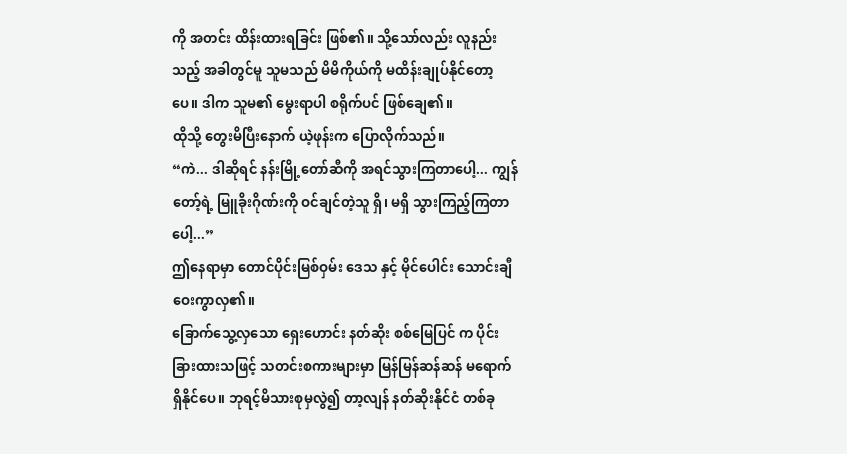ကို အတင်း ထိန်းထားရခြင်း ဖြစ်၏။ သို့သော်လည်း လူနည်းသည့် အခါတွင်မူ သူမသည် မိမိကိုယ်ကို မထိန်းချုပ်နိုင်တော့ပေ။ ဒါက သူမ၏ မွေးရာပါ စရိုက်ပင် ဖြစ်ချေ၏။
ထိုသို့ တွေးမိပြီးနောက် ယဲ့ဖုန်းက ပြောလိုက်သည်။
“ကဲ... ဒါဆိုရင် နန်းမြို့တော်ဆီကို အရင်သွားကြတာပေါ့... ကျွန်တော့်ရဲ့ မြူခိုးဂိုဏ်းကို ဝင်ချင်တဲ့သူ ရှိ၊ မရှိ သွားကြည့်ကြတာပေါ့...”
ဤနေရာမှာ တောင်ပိုင်းမြစ်ဝှမ်း ဒေသ နှင့် မိုင်ပေါင်း သောင်းချီ ဝေးကွာလှ၏။
ခြောက်သွေ့လှသော ရှေးဟောင်း နတ်ဆိုး စစ်မြေပြင် က ပိုင်းခြားထားသဖြင့် သတင်းစကားများမှာ မြန်မြန်ဆန်ဆန် မရောက်ရှိနိုင်ပေ။ ဘုရင့်မိသားစုမှလွဲ၍ တာ့လျန် နတ်ဆိုးနိုင်ငံ တစ်ခု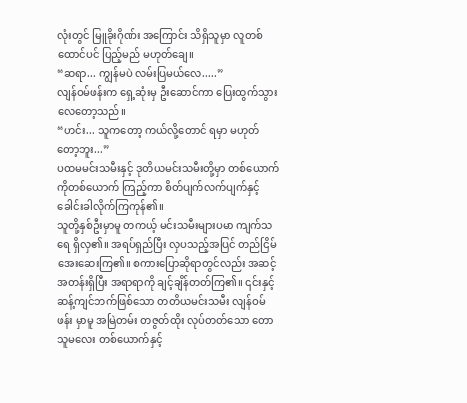လုံးတွင် မြူခိုးဂိုဏ်း အကြောင်း သိရှိသူမှာ လူတစ်ထောင်ပင် ပြည့်မည် မဟုတ်ချေ။
“ဆရာ... ကျွန်မပဲ လမ်းပြမယ်လေ.....”
လျန်ဝမ်ဖန်းက ရှေ့ဆုံးမှ ဦးဆောင်ကာ ပြေးထွက်သွားလေတော့သည်။
“ဟင်း... သူကတော့ ကယ်လို့တောင် ရမှာ မဟုတ်တော့ဘူး...”
ပထမမင်းသမီးနှင့် ဒုတိယမင်းသမီးတို့မှာ တစ်ယောက်ကိုတစ်ယောက် ကြည့်ကာ စိတ်ပျက်လက်ပျက်နှင့် ခေါင်းခါလိုက်ကြကုန်၏။
သူတို့နှစ်ဦးမှာမူ တကယ့် မင်းသမီးများပမာ ကျက်သရေ ရှိလှ၏။ အရပ်ရှည်ပြီး လှပသည့်အပြင် တည်ငြိမ်အေးဆေးကြ၏။ စကားပြောဆိုရာတွင်လည်း အဆင့်အတန်းရှိပြီး အရာရာကို ချင့်ချိန်တတ်ကြ၏။ ၎င်းနှင့် ဆန့်ကျင်ဘက်ဖြစ်သော တတိယမင်းသမီး လျန်ဝမ်ဖန်း မှာမူ အမြဲတမ်း တဇွတ်ထိုး လုပ်တတ်သော တောသူမလေး တစ်ယောက်နှင့်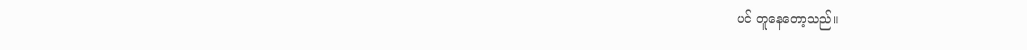ပင် တူနေတော့သည်။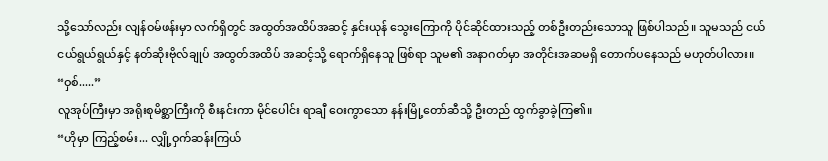သို့သော်လည်း လျန်ဝမ်ဖန်းမှာ လက်ရှိတွင် အထွတ်အထိပ်အဆင့် နှင်းယုန် သွေးကြောကို ပိုင်ဆိုင်ထားသည့် တစ်ဦးတည်းသောသူ ဖြစ်ပါသည်။ သူမသည် ငယ်ငယ်ရွယ်ရွယ်နှင့် နတ်ဆိုးဗိုလ်ချုပ် အထွတ်အထိပ် အဆင့်သို့ ရောက်ရှိနေသူ ဖြစ်ရာ သူမ၏ အနာဂတ်မှာ အတိုင်းအဆမရှိ တောက်ပနေသည် မဟုတ်ပါလား။
“ဝှစ်.....”
လူအုပ်ကြီးမှာ အရိုးစုမိစ္ဆာကြီးကို စီးနင်းကာ မိုင်ပေါင်း ရာချီ ဝေးကွာသော နန်းမြို့တော်ဆီသို့ ဦးတည် ထွက်ခွာခဲ့ကြ၏။
“ဟိုမှာ ကြည့်စမ်း... လျှို့ဝှက်ဆန်းကြယ်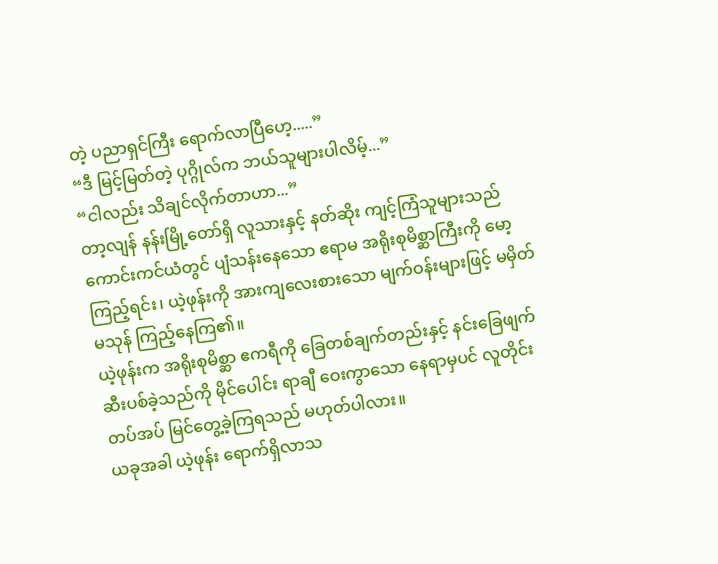တဲ့ ပညာရှင်ကြီး ရောက်လာပြီဟေ့.....”
“ဒီ မြင့်မြတ်တဲ့ ပုဂ္ဂိုလ်က ဘယ်သူများပါလိမ့်...”
“ငါလည်း သိချင်လိုက်တာဟာ...”
တာ့လျန် နန်းမြို့တော်ရှိ လူသားနှင့် နတ်ဆိုး ကျင့်ကြံသူများသည် ကောင်းကင်ယံတွင် ပျံသန်းနေသော ဧရာမ အရိုးစုမိစ္ဆာကြီးကို မော့ကြည့်ရင်း၊ ယဲ့ဖုန်းကို အားကျလေးစားသော မျက်ဝန်းများဖြင့် မမှိတ်မသုန် ကြည့်နေကြ၏။
ယဲ့ဖုန်းက အရိုးစုမိစ္ဆာ ဧကရီကို ခြေတစ်ချက်တည်းနှင့် နင်းခြေဖျက်ဆီးပစ်ခဲ့သည်ကို မိုင်ပေါင်း ရာချီ ဝေးကွာသော နေရာမှပင် လူတိုင်း တပ်အပ် မြင်တွေ့ခဲ့ကြရသည် မဟုတ်ပါလား။
ယခုအခါ ယဲ့ဖုန်း ရောက်ရှိလာသ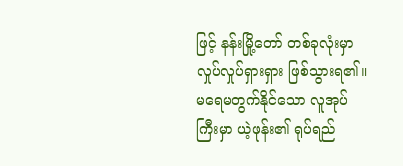ဖြင့် နန်းမြို့တော် တစ်ခုလုံးမှာ လှုပ်လှုပ်ရှားရှား ဖြစ်သွားရ၏။ မရေမတွက်နိုင်သော လူအုပ်ကြီးမှာ ယဲ့ဖုန်း၏ ရုပ်ရည်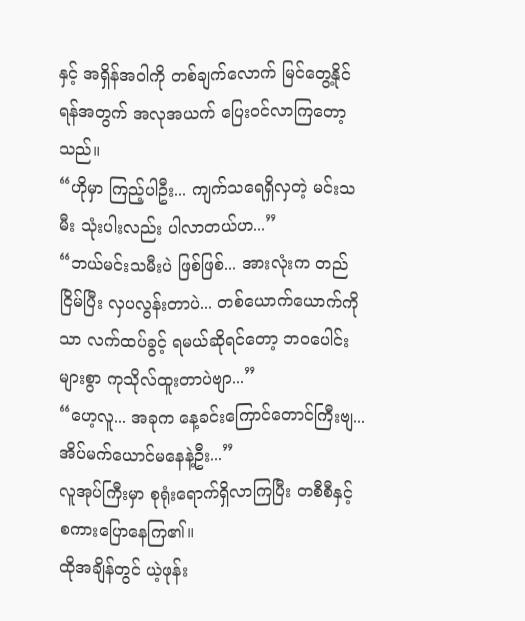နှင့် အရှိန်အဝါကို တစ်ချက်လောက် မြင်တွေ့နိုင်ရန်အတွက် အလုအယက် ပြေးဝင်လာကြတော့သည်။
“ဟိုမှာ ကြည့်ပါဦး... ကျက်သရေရှိလှတဲ့ မင်းသမီး သုံးပါးလည်း ပါလာတယ်ဟ...”
“ဘယ်မင်းသမီးပဲ ဖြစ်ဖြစ်... အားလုံးက တည်ငြိမ်ပြီး လှပလွန်းတာပဲ... တစ်ယောက်ယောက်ကိုသာ လက်ထပ်ခွင့် ရမယ်ဆိုရင်တော့ ဘဝပေါင်းများစွာ ကုသိုလ်ထူးတာပဲဗျာ...”
“ဟေ့လူ... အခုက နေ့ခင်းကြောင်တောင်ကြီးဗျ... အိပ်မက်ယောင်မနေနဲ့ဦး...”
လူအုပ်ကြီးမှာ စုရုံးရောက်ရှိလာကြပြီး တစီစီနှင့် စကားပြောနေကြ၏။
ထိုအချိန်တွင် ယဲ့ဖုန်း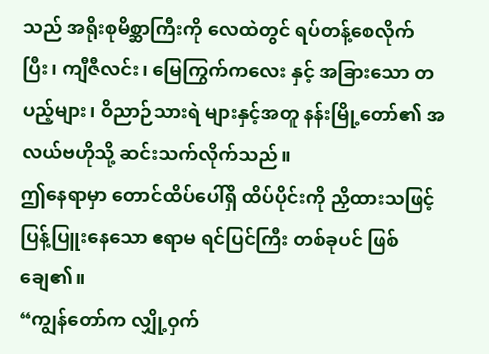သည် အရိုးစုမိစ္ဆာကြီးကို လေထဲတွင် ရပ်တန့်စေလိုက်ပြီး၊ ကျီဇီလင်း၊ မြေကြွက်ကလေး နှင့် အခြားသော တပည့်များ၊ ဝိညာဉ်သားရဲ များနှင့်အတူ နန်းမြို့တော်၏ အလယ်ဗဟိုသို့ ဆင်းသက်လိုက်သည်။
ဤနေရာမှာ တောင်ထိပ်ပေါ်ရှိ ထိပ်ပိုင်းကို ညှိထားသဖြင့် ပြန့်ပြူးနေသော ဧရာမ ရင်ပြင်ကြီး တစ်ခုပင် ဖြစ်ချေ၏။
“ကျွန်တော်က လျှို့ဝှက်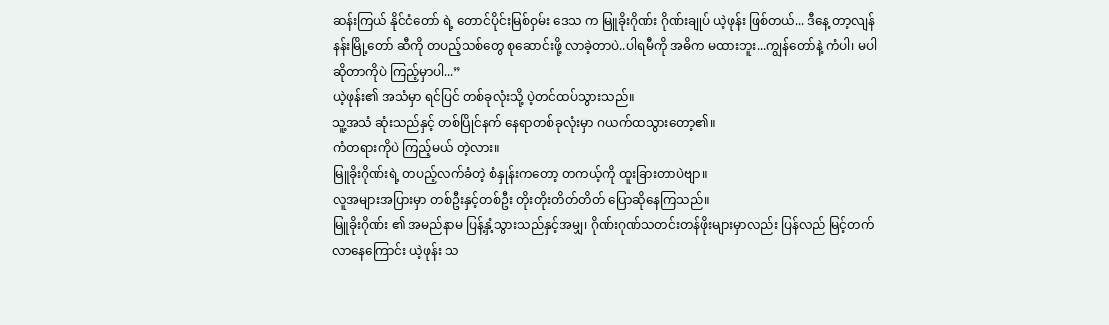ဆန်းကြယ် နိုင်ငံတော် ရဲ့ တောင်ပိုင်းမြစ်ဝှမ်း ဒေသ က မြူခိုးဂိုဏ်း ဂိုဏ်းချုပ် ယဲ့ဖုန်း ဖြစ်တယ်... ဒီနေ့ တာ့လျန် နန်းမြို့တော် ဆီကို တပည့်သစ်တွေ စုဆောင်းဖို့ လာခဲ့တာပဲ..ပါရမီကို အဓိက မထားဘူး...ကျွန်တော်နဲ့ ကံပါ၊ မပါ ဆိုတာကိုပဲ ကြည့်မှာပါ...”
ယဲ့ဖုန်း၏ အသံမှာ ရင်ပြင် တစ်ခုလုံးသို့ ပဲ့တင်ထပ်သွားသည်။
သူ့အသံ ဆုံးသည်နှင့် တစ်ပြိုင်နက် နေရာတစ်ခုလုံးမှာ ဂယက်ထသွားတော့၏။
ကံတရားကိုပဲ ကြည့်မယ် တဲ့လား။
မြူခိုးဂိုဏ်းရဲ့ တပည့်လက်ခံတဲ့ စံနှုန်းကတော့ တကယ့်ကို ထူးခြားတာပဲဗျာ။
လူအများအပြားမှာ တစ်ဦးနှင့်တစ်ဦး တိုးတိုးတိတ်တိတ် ပြောဆိုနေကြသည်။
မြူခိုးဂိုဏ်း ၏ အမည်နာမ ပြန့်နှံ့သွားသည်နှင့်အမျှ၊ ဂိုဏ်းဂုဏ်သတင်းတန်ဖိုးများမှာလည်း ပြန်လည် မြင့်တက်လာနေကြောင်း ယဲ့ဖုန်း သ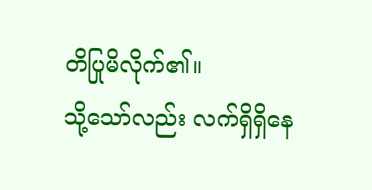တိပြုမိလိုက်၏။
သို့သော်လည်း လက်ရှိရှိနေ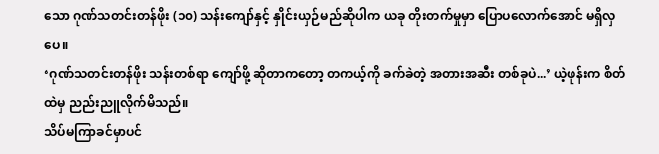သော ဂုဏ်သတင်းတန်ဖိုး (၁၀) သန်းကျော်နှင့် နှိုင်းယှဉ်မည်ဆိုပါက ယခု တိုးတက်မှုမှာ ပြောပလောက်အောင် မရှိလှပေ။
‘ဂုဏ်သတင်းတန်ဖိုး သန်းတစ်ရာ ကျော်ဖို့ ဆိုတာကတော့ တကယ့်ကို ခက်ခဲတဲ့ အတားအဆီး တစ်ခုပဲ...’ ယဲ့ဖုန်းက စိတ်ထဲမှ ညည်းညူလိုက်မိသည်။
သိပ်မကြာခင်မှာပင်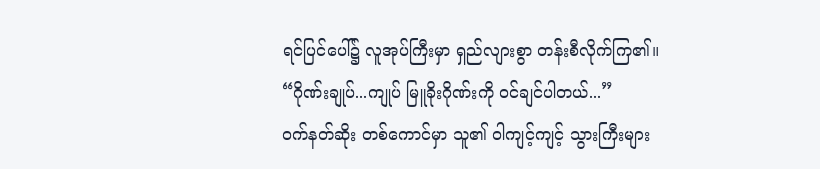ရင်ပြင်ပေါ်၌ လူအုပ်ကြီးမှာ ရှည်လျားစွာ တန်းစီလိုက်ကြ၏။
“ဂိုဏ်းချုပ်...ကျုပ် မြူခိုးဂိုဏ်းကို ဝင်ချင်ပါတယ်...”
ဝက်နတ်ဆိုး တစ်ကောင်မှာ သူ၏ ဝါကျင့်ကျင့် သွားကြီးများ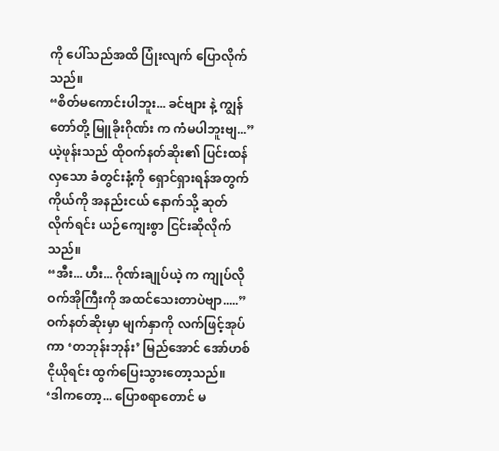ကို ပေါ်သည်အထိ ပြုံးလျက် ပြောလိုက်သည်။
“စိတ်မကောင်းပါဘူး... ခင်ဗျား နဲ့ ကျွန်တော်တို့ မြူခိုးဂိုဏ်း က ကံမပါဘူးဗျ...”
ယဲ့ဖုန်းသည် ထိုဝက်နတ်ဆိုး၏ ပြင်းထန်လှသော ခံတွင်းနံ့ကို ရှောင်ရှားရန်အတွက် ကိုယ်ကို အနည်းငယ် နောက်သို့ ဆုတ်လိုက်ရင်း ယဉ်ကျေးစွာ ငြင်းဆိုလိုက်သည်။
“အီး... ဟီး... ဂိုဏ်းချုပ်ယဲ့ က ကျုပ်လို ဝက်အိုကြီးကို အထင်သေးတာပဲဗျာ.....”
ဝက်နတ်ဆိုးမှာ မျက်နှာကို လက်ဖြင့်အုပ်ကာ ‘တဘုန်းဘုန်း’ မြည်အောင် အော်ဟစ်ငိုယိုရင်း ထွက်ပြေးသွားတော့သည်။
‘ဒါကတော့... ပြောစရာတောင် မ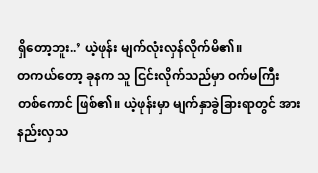ရှိတော့ဘူး..’ ယဲ့ဖုန်း မျက်လုံးလှန်လိုက်မိ၏။
တကယ်တော့ ခုနက သူ ငြင်းလိုက်သည်မှာ ဝက်မကြီး တစ်ကောင် ဖြစ်၏။ ယဲ့ဖုန်းမှာ မျက်နှာခွဲခြားရာတွင် အားနည်းလှသ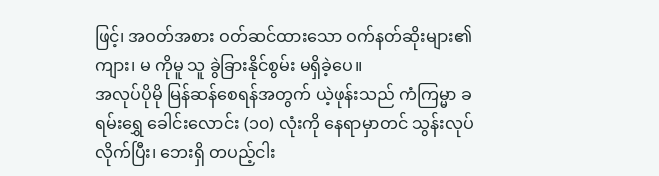ဖြင့်၊ အဝတ်အစား ဝတ်ဆင်ထားသော ဝက်နတ်ဆိုးများ၏ ကျား၊ မ ကိုမူ သူ ခွဲခြားနိုင်စွမ်း မရှိခဲ့ပေ။
အလုပ်ပိုမို မြန်ဆန်စေရန်အတွက် ယဲ့ဖုန်းသည် ကံကြမ္မာ ခရမ်းရွှေ ခေါင်းလောင်း (၁၀) လုံးကို နေရာမှာတင် သွန်းလုပ်လိုက်ပြီး၊ ဘေးရှိ တပည့်ငါး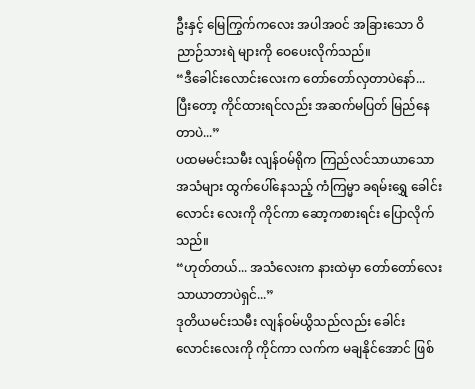ဦးနှင့် မြေကြွက်ကလေး အပါအဝင် အခြားသော ဝိညာဉ်သားရဲ များကို ဝေပေးလိုက်သည်။
“ဒီခေါင်းလောင်းလေးက တော်တော်လှတာပဲနော်... ပြီးတော့ ကိုင်ထားရင်လည်း အဆက်မပြတ် မြည်နေတာပဲ...”
ပထမမင်းသမီး လျန်ဝမ်ရိုက ကြည်လင်သာယာသော အသံများ ထွက်ပေါ်နေသည့် ကံကြမ္မာ ခရမ်းရွှေ ခေါင်းလောင်း လေးကို ကိုင်ကာ ဆော့ကစားရင်း ပြောလိုက်သည်။
“ဟုတ်တယ်... အသံလေးက နားထဲမှာ တော်တော်လေး သာယာတာပဲရှင်...”
ဒုတိယမင်းသမီး လျန်ဝမ်ယွိသည်လည်း ခေါင်းလောင်းလေးကို ကိုင်ကာ လက်က မချနိုင်အောင် ဖြစ်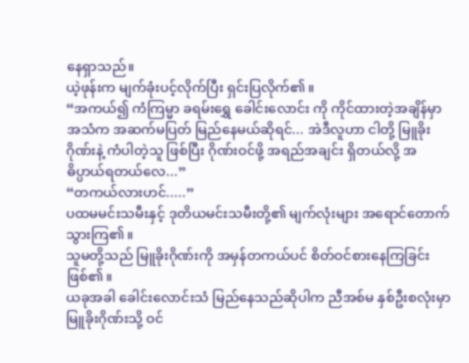နေရှာသည်။
ယဲ့ဖုန်းက မျက်ခုံးပင့်လိုက်ပြီး ရှင်းပြလိုက်၏။
“အကယ်၍ ကံကြမ္မာ ခရမ်းရွှေ ခေါင်းလောင်း ကို ကိုင်ထားတဲ့အချိန်မှာ အသံက အဆက်မပြတ် မြည်နေမယ်ဆိုရင်... အဲဒီလူဟာ ငါတို့ မြူခိုးဂိုဏ်းနဲ့ ကံပါတဲ့သူ ဖြစ်ပြီး ဂိုဏ်းဝင်ဖို့ အရည်အချင်း ရှိတယ်လို့ အဓိပ္ပာယ်ရတယ်လေ...”
“တကယ်လားဟင်.....”
ပထမမင်းသမီးနှင့် ဒုတိယမင်းသမီးတို့၏ မျက်လုံးများ အရောင်တောက်သွားကြ၏။
သူမတို့သည် မြူခိုးဂိုဏ်းကို အမှန်တကယ်ပင် စိတ်ဝင်စားနေကြခြင်း ဖြစ်၏။
ယခုအခါ ခေါင်းလောင်းသံ မြည်နေသည်ဆိုပါက ညီအစ်မ နှစ်ဦးစလုံးမှာ မြူခိုးဂိုဏ်းသို့ ဝင်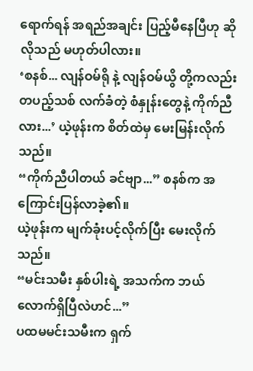ရောက်ရန် အရည်အချင်း ပြည့်မီနေပြီဟု ဆိုလိုသည် မဟုတ်ပါလား။
‘စနစ်... လျန်ဝမ်ရို နဲ့ လျန်ဝမ်ယွိ တို့ကလည်း တပည့်သစ် လက်ခံတဲ့ စံနှုန်းတွေနဲ့ ကိုက်ညီလား...’ ယဲ့ဖုန်းက စိတ်ထဲမှ မေးမြန်းလိုက်သည်။
“ကိုက်ညီပါတယ် ခင်ဗျာ...” စနစ်က အကြောင်းပြန်လာခဲ့၏။
ယဲ့ဖုန်းက မျက်ခုံးပင့်လိုက်ပြီး မေးလိုက်သည်။
“မင်းသမီး နှစ်ပါးရဲ့ အသက်က ဘယ်လောက်ရှိပြီလဲဟင်...”
ပထမမင်းသမီးက ရှက်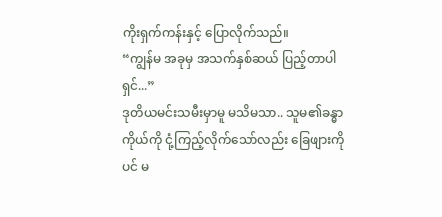ကိုးရှက်ကန်းနှင့် ပြောလိုက်သည်။
“ကျွန်မ အခုမှ အသက်နှစ်ဆယ် ပြည့်တာပါရှင်...”
ဒုတိယမင်းသမီးမှာမူ မသိမသာ.. သူမ၏ခန္ဓာကိုယ်ကို ငုံ့ကြည့်လိုက်သော်လည်း ခြေဖျားကိုပင် မ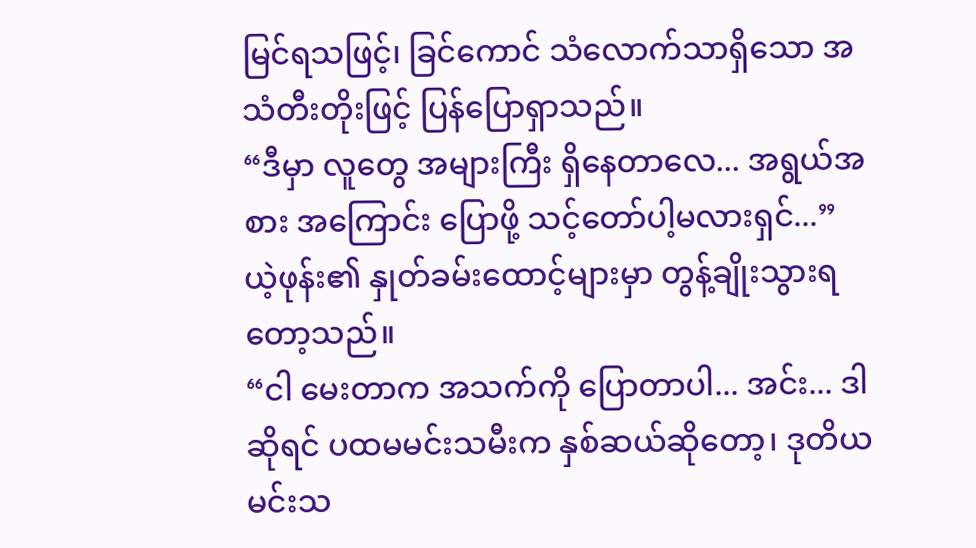မြင်ရသဖြင့်၊ ခြင်ကောင် သံလောက်သာရှိသော အသံတီးတိုးဖြင့် ပြန်ပြောရှာသည်။
“ဒီမှာ လူတွေ အများကြီး ရှိနေတာလေ... အရွယ်အစား အကြောင်း ပြောဖို့ သင့်တော်ပါ့မလားရှင်...”
ယဲ့ဖုန်း၏ နှုတ်ခမ်းထောင့်များမှာ တွန့်ချိုးသွားရတော့သည်။
“ငါ မေးတာက အသက်ကို ပြောတာပါ... အင်း... ဒါဆိုရင် ပထမမင်းသမီးက နှစ်ဆယ်ဆိုတော့၊ ဒုတိယမင်းသ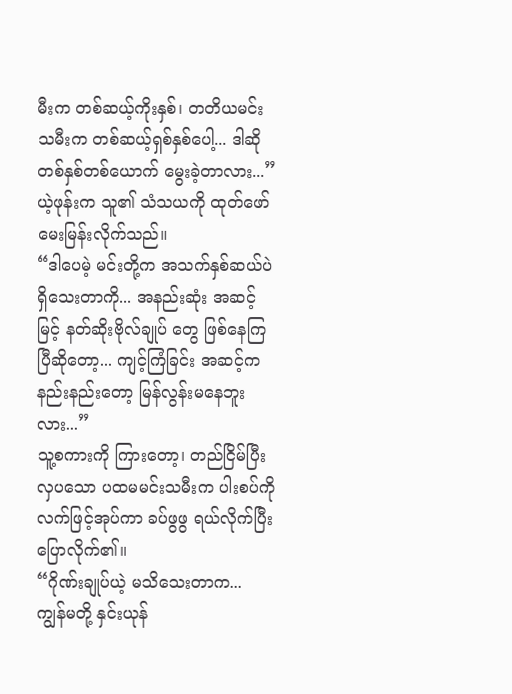မီးက တစ်ဆယ့်ကိုးနှစ်၊ တတိယမင်းသမီးက တစ်ဆယ့်ရှစ်နှစ်ပေါ့... ဒါဆို တစ်နှစ်တစ်ယောက် မွေးခဲ့တာလား...”
ယဲ့ဖုန်းက သူ၏ သံသယကို ထုတ်ဖော် မေးမြန်းလိုက်သည်။
“ဒါပေမဲ့ မင်းတို့က အသက်နှစ်ဆယ်ပဲ ရှိသေးတာကို... အနည်းဆုံး အဆင့်မြင့် နတ်ဆိုးဗိုလ်ချုပ် တွေ ဖြစ်နေကြပြီဆိုတော့... ကျင့်ကြံခြင်း အဆင့်က နည်းနည်းတော့ မြန်လွန်းမနေဘူးလား...”
သူ့စကားကို ကြားတော့၊ တည်ငြိမ်ပြီး လှပသော ပထမမင်းသမီးက ပါးစပ်ကို လက်ဖြင့်အုပ်ကာ ခပ်ဖွဖွ ရယ်လိုက်ပြီး ပြောလိုက်၏။
“ဂိုဏ်းချုပ်ယဲ့ မသိသေးတာက... ကျွန်မတို့ နှင်းယုန်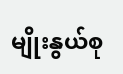မျိုးနွယ်စု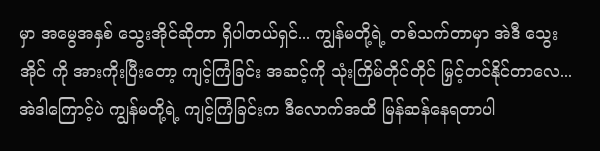မှာ အမွေအနှစ် သွေးအိုင်ဆိုတာ ရှိပါတယ်ရှင်... ကျွန်မတို့ရဲ့ တစ်သက်တာမှာ အဲဒီ သွေးအိုင် ကို အားကိုးပြီးတော့ ကျင့်ကြံခြင်း အဆင့်ကို သုံးကြိမ်တိုင်တိုင် မြှင့်တင်နိုင်တာလေ... အဲဒါကြောင့်ပဲ ကျွန်မတို့ရဲ့ ကျင့်ကြံခြင်းက ဒီလောက်အထိ မြန်ဆန်နေရတာပါ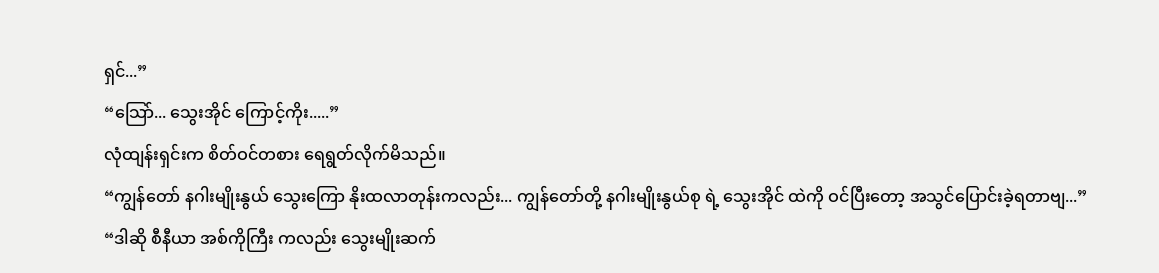ရှင်...”
“သြော်... သွေးအိုင် ကြောင့်ကိုး.....”
လုံထျန်းရှင်းက စိတ်ဝင်တစား ရေရွတ်လိုက်မိသည်။
“ကျွန်တော် နဂါးမျိုးနွယ် သွေးကြော နိုးထလာတုန်းကလည်း... ကျွန်တော်တို့ နဂါးမျိုးနွယ်စု ရဲ့ သွေးအိုင် ထဲကို ဝင်ပြီးတော့ အသွင်ပြောင်းခဲ့ရတာဗျ...”
“ဒါဆို စီနီယာ အစ်ကိုကြီး ကလည်း သွေးမျိုးဆက်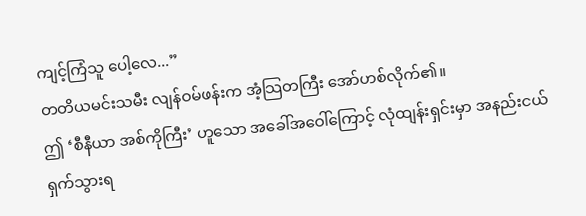ကျင့်ကြံသူ ပေါ့လေ...”
တတိယမင်းသမီး လျန်ဝမ်ဖန်းက အံ့သြတကြီး အော်ဟစ်လိုက်၏။
ဤ ‘စီနီယာ အစ်ကိုကြီး’ ဟူသော အခေါ်အဝေါ်ကြောင့် လုံထျန်းရှင်းမှာ အနည်းငယ် ရှက်သွားရ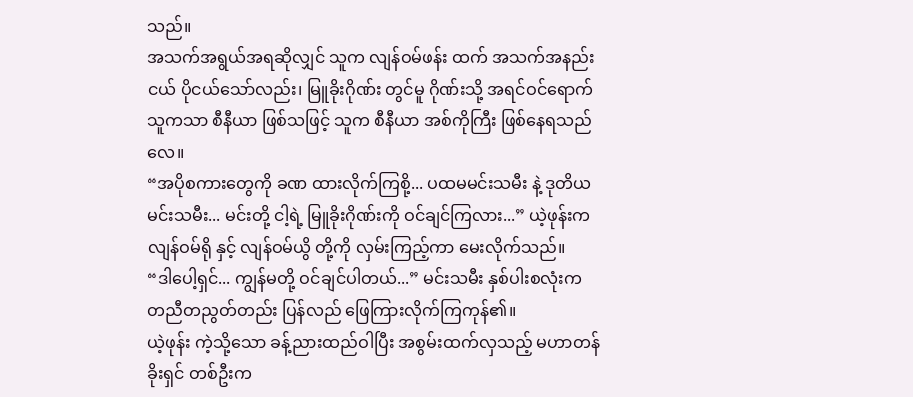သည်။
အသက်အရွယ်အရဆိုလျှင် သူက လျန်ဝမ်ဖန်း ထက် အသက်အနည်းငယ် ပိုငယ်သော်လည်း၊ မြူခိုးဂိုဏ်း တွင်မူ ဂိုဏ်းသို့ အရင်ဝင်ရောက်သူကသာ စီနီယာ ဖြစ်သဖြင့် သူက စီနီယာ အစ်ကိုကြီး ဖြစ်နေရသည်လေ။
“အပိုစကားတွေကို ခဏ ထားလိုက်ကြစို့... ပထမမင်းသမီး နဲ့ ဒုတိယမင်းသမီး... မင်းတို့ ငါ့ရဲ့ မြူခိုးဂိုဏ်းကို ဝင်ချင်ကြလား...” ယဲ့ဖုန်းက လျန်ဝမ်ရို နှင့် လျန်ဝမ်ယွိ တို့ကို လှမ်းကြည့်ကာ မေးလိုက်သည်။
“ဒါပေါ့ရှင်... ကျွန်မတို့ ဝင်ချင်ပါတယ်...” မင်းသမီး နှစ်ပါးစလုံးက တညီတညွတ်တည်း ပြန်လည် ဖြေကြားလိုက်ကြကုန်၏။
ယဲ့ဖုန်း ကဲ့သို့သော ခန့်ညားထည်ဝါပြီး အစွမ်းထက်လှသည့် မဟာတန်ခိုးရှင် တစ်ဦးက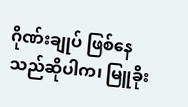ဂိုဏ်းချုပ် ဖြစ်နေသည်ဆိုပါက၊ မြူခိုး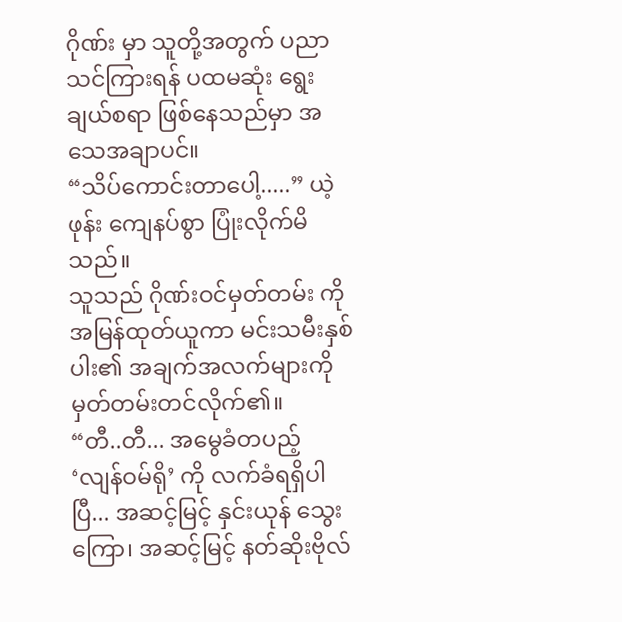ဂိုဏ်း မှာ သူတို့အတွက် ပညာသင်ကြားရန် ပထမဆုံး ရွေးချယ်စရာ ဖြစ်နေသည်မှာ အသေအချာပင်။
“သိပ်ကောင်းတာပေါ့.....” ယဲ့ဖုန်း ကျေနပ်စွာ ပြုံးလိုက်မိသည်။
သူသည် ဂိုဏ်းဝင်မှတ်တမ်း ကို အမြန်ထုတ်ယူကာ မင်းသမီးနှစ်ပါး၏ အချက်အလက်များကို မှတ်တမ်းတင်လိုက်၏။
“တီ..တီ... အမွေခံတပည့် ‘လျန်ဝမ်ရို’ ကို လက်ခံရရှိပါပြီ... အဆင့်မြင့် နှင်းယုန် သွေးကြော၊ အဆင့်မြင့် နတ်ဆိုးဗိုလ်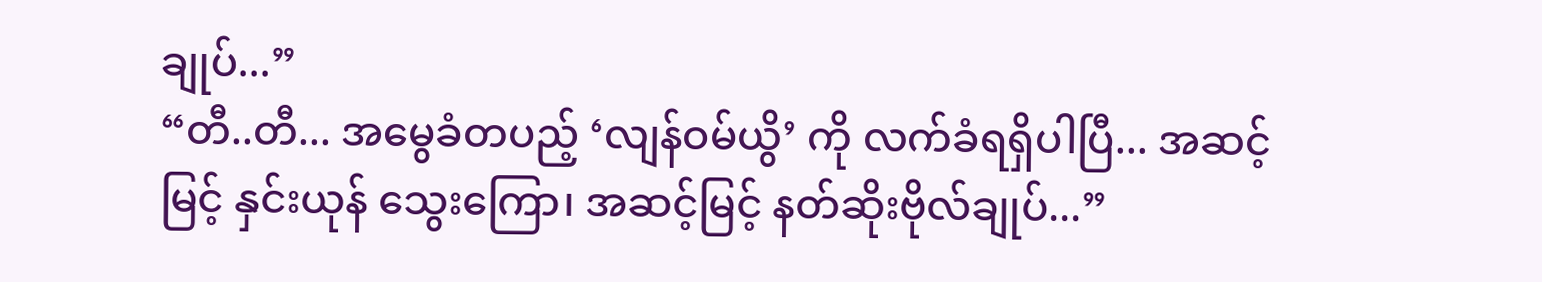ချုပ်...”
“တီ..တီ... အမွေခံတပည့် ‘လျန်ဝမ်ယွိ’ ကို လက်ခံရရှိပါပြီ... အဆင့်မြင့် နှင်းယုန် သွေးကြော၊ အဆင့်မြင့် နတ်ဆိုးဗိုလ်ချုပ်...”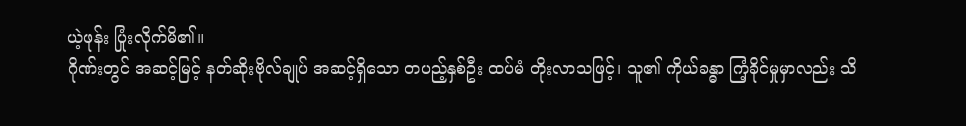ယဲ့ဖုန်း ပြုံးလိုက်မိ၏။
ဂိုဏ်းတွင် အဆင့်မြင့် နတ်ဆိုးဗိုလ်ချုပ် အဆင့်ရှိသော တပည့်နှစ်ဦး ထပ်မံ တိုးလာသဖြင့်၊ သူ၏ ကိုယ်ခန္ဓာ ကြံ့ခိုင်မှုမှာလည်း သိ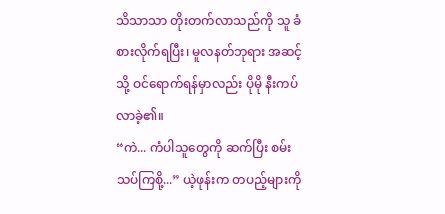သိသာသာ တိုးတက်လာသည်ကို သူ ခံစားလိုက်ရပြီး၊ မူလနတ်ဘုရား အဆင့် သို့ ဝင်ရောက်ရန်မှာလည်း ပိုမို နီးကပ်လာခဲ့၏။
“ကဲ... ကံပါသူတွေကို ဆက်ပြီး စမ်းသပ်ကြစို့...” ယဲ့ဖုန်းက တပည့်များကို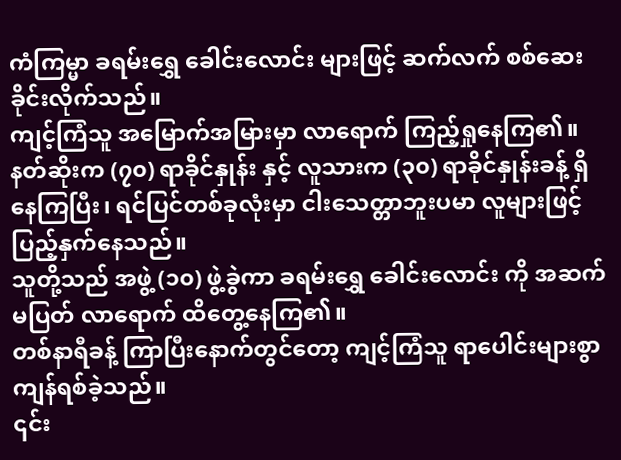ကံကြမ္မာ ခရမ်းရွှေ ခေါင်းလောင်း များဖြင့် ဆက်လက် စစ်ဆေးခိုင်းလိုက်သည်။
ကျင့်ကြံသူ အမြောက်အမြားမှာ လာရောက် ကြည့်ရှုနေကြ၏။
နတ်ဆိုးက (၇၀) ရာခိုင်နှုန်း နှင့် လူသားက (၃၀) ရာခိုင်နှုန်းခန့် ရှိနေကြပြီး၊ ရင်ပြင်တစ်ခုလုံးမှာ ငါးသေတ္တာဘူးပမာ လူများဖြင့် ပြည့်နှက်နေသည်။
သူတို့သည် အဖွဲ့ (၁၀) ဖွဲ့ခွဲကာ ခရမ်းရွှေ ခေါင်းလောင်း ကို အဆက်မပြတ် လာရောက် ထိတွေ့နေကြ၏။
တစ်နာရီခန့် ကြာပြီးနောက်တွင်တော့ ကျင့်ကြံသူ ရာပေါင်းများစွာ ကျန်ရစ်ခဲ့သည်။
၎င်း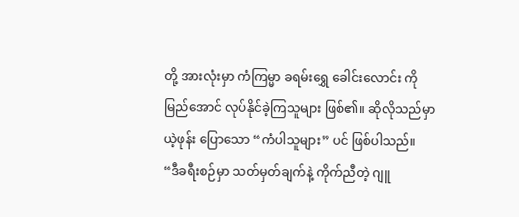တို့ အားလုံးမှာ ကံကြမ္မာ ခရမ်းရွှေ ခေါင်းလောင်း ကို မြည်အောင် လုပ်နိုင်ခဲ့ကြသူများ ဖြစ်၏။ ဆိုလိုသည်မှာ ယဲ့ဖုန်း ပြောသော “ကံပါသူများ” ပင် ဖြစ်ပါသည်။
“ဒီခရီးစဉ်မှာ သတ်မှတ်ချက်နဲ့ ကိုက်ညီတဲ့ ဂျူ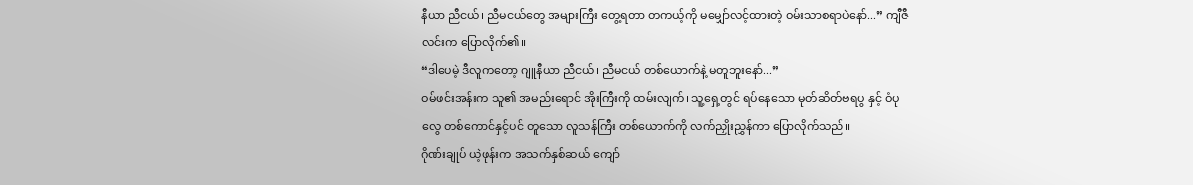နီယာ ညီငယ်၊ ညီမငယ်တွေ အများကြီး တွေ့ရတာ တကယ့်ကို မမျှော်လင့်ထားတဲ့ ဝမ်းသာစရာပဲနော်...” ကျီဇီလင်းက ပြောလိုက်၏။
“ဒါပေမဲ့ ဒီလူကတော့ ဂျူနီယာ ညီငယ်၊ ညီမငယ် တစ်ယောက်နဲ့ မတူဘူးနော်...”
ဝမ်ဖင်းအန်းက သူ၏ အမည်းရောင် အိုးကြီးကို ထမ်းလျက်၊ သူ့ရှေ့တွင် ရပ်နေသော မုတ်ဆိတ်ဗရပွ နှင့် ဝံပုလွေ တစ်ကောင်နှင့်ပင် တူသော လူသန်ကြီး တစ်ယောက်ကို လက်ညှိုးညွှန်ကာ ပြောလိုက်သည်။
ဂိုဏ်းချုပ် ယဲ့ဖုန်းက အသက်နှစ်ဆယ် ကျော်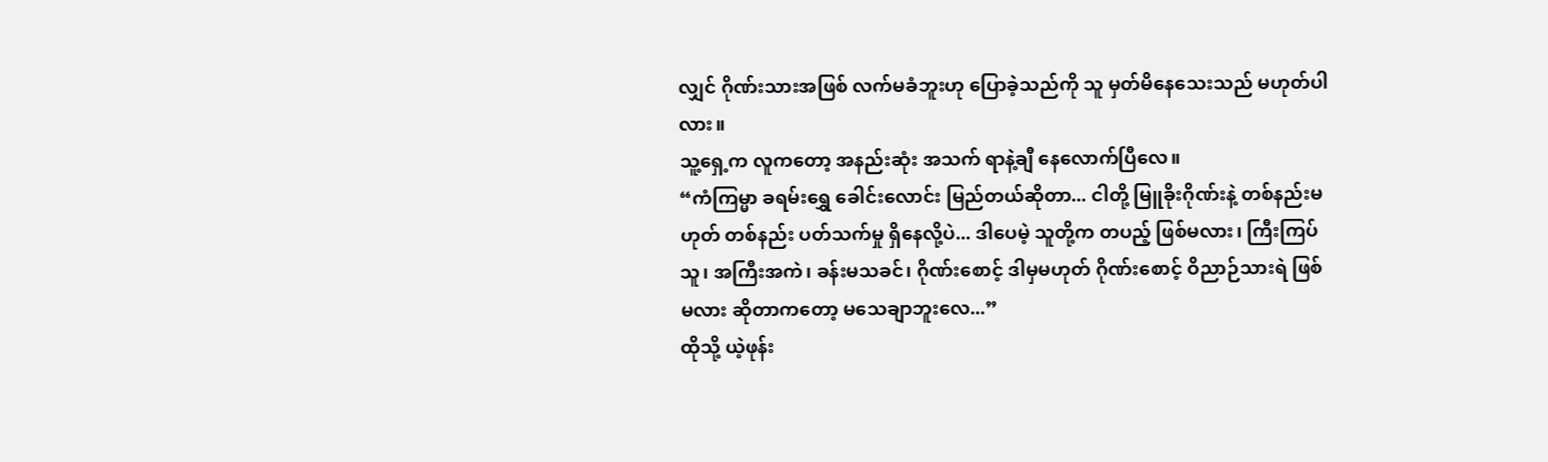လျှင် ဂိုဏ်းသားအဖြစ် လက်မခံဘူးဟု ပြောခဲ့သည်ကို သူ မှတ်မိနေသေးသည် မဟုတ်ပါလား။
သူ့ရှေ့က လူကတော့ အနည်းဆုံး အသက် ရာနဲ့ချီ နေလောက်ပြီလေ။
“ကံကြမ္မာ ခရမ်းရွှေ ခေါင်းလောင်း မြည်တယ်ဆိုတာ... ငါတို့ မြူခိုးဂိုဏ်းနဲ့ တစ်နည်းမဟုတ် တစ်နည်း ပတ်သက်မှု ရှိနေလို့ပဲ... ဒါပေမဲ့ သူတို့က တပည့် ဖြစ်မလား၊ ကြီးကြပ်သူ၊ အကြီးအကဲ၊ ခန်းမသခင်၊ ဂိုဏ်းစောင့် ဒါမှမဟုတ် ဂိုဏ်းစောင့် ဝိညာဉ်သားရဲ ဖြစ်မလား ဆိုတာကတော့ မသေချာဘူးလေ...”
ထိုသို့ ယဲ့ဖုန်း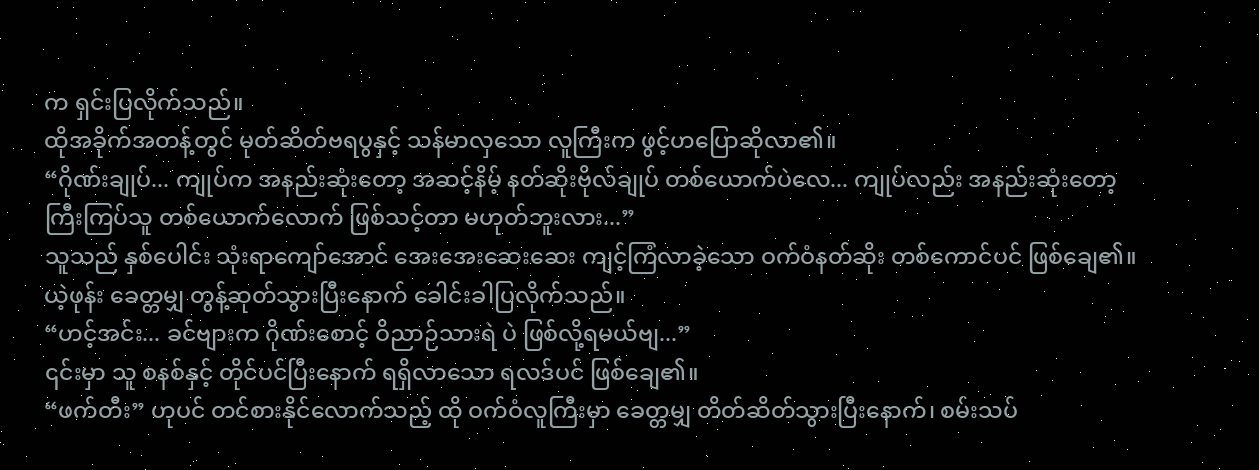က ရှင်းပြလိုက်သည်။
ထိုအခိုက်အတန့်တွင် မုတ်ဆိတ်ဗရပွနှင့် သန်မာလှသော လူကြီးက ဖွင့်ဟပြောဆိုလာ၏။
“ဂိုဏ်းချုပ်... ကျုပ်က အနည်းဆုံးတော့ အဆင့်နိမ့် နတ်ဆိုးဗိုလ်ချုပ် တစ်ယောက်ပဲလေ... ကျုပ်လည်း အနည်းဆုံးတော့ ကြီးကြပ်သူ တစ်ယောက်လောက် ဖြစ်သင့်တာ မဟုတ်ဘူးလား...”
သူသည် နှစ်ပေါင်း သုံးရာကျော်အောင် အေးအေးဆေးဆေး ကျင့်ကြံလာခဲ့သော ဝက်ဝံနတ်ဆိုး တစ်ကောင်ပင် ဖြစ်ချေ၏။
ယဲ့ဖုန်း ခေတ္တမျှ တွန့်ဆုတ်သွားပြီးနောက် ခေါင်းခါပြလိုက်သည်။
“ဟင့်အင်း... ခင်ဗျားက ဂိုဏ်းစောင့် ဝိညာဉ်သားရဲ ပဲ ဖြစ်လို့ရမယ်ဗျ...”
၎င်းမှာ သူ စနစ်နှင့် တိုင်ပင်ပြီးနောက် ရရှိလာသော ရလဒ်ပင် ဖြစ်ချေ၏။
“ဖက်တီး” ဟုပင် တင်စားနိုင်လောက်သည့် ထို ဝက်ဝံလူကြီးမှာ ခေတ္တမျှ တိတ်ဆိတ်သွားပြီးနောက်၊ စမ်းသပ်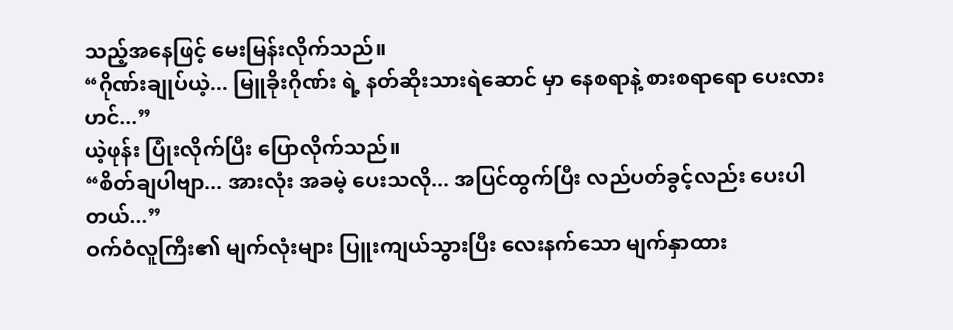သည့်အနေဖြင့် မေးမြန်းလိုက်သည်။
“ဂိုဏ်းချုပ်ယဲ့... မြူခိုးဂိုဏ်း ရဲ့ နတ်ဆိုးသားရဲဆောင် မှာ နေစရာနဲ့ စားစရာရော ပေးလားဟင်...”
ယဲ့ဖုန်း ပြုံးလိုက်ပြီး ပြောလိုက်သည်။
“စိတ်ချပါဗျာ... အားလုံး အခမဲ့ ပေးသလို... အပြင်ထွက်ပြီး လည်ပတ်ခွင့်လည်း ပေးပါတယ်...”
ဝက်ဝံလူကြီး၏ မျက်လုံးများ ပြူးကျယ်သွားပြီး လေးနက်သော မျက်နှာထား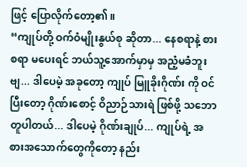ဖြင့် ပြောလိုက်တော့၏။
“ကျုပ်တို့ ဝက်ဝံမျိုးနွယ်စု ဆိုတာ... နေစရာနဲ့ စားစရာ မပေးရင် ဘယ်သူ့အောက်မှာမှ အညံ့မခံဘူးဗျ... ဒါပေမဲ့ အခုတော့ ကျုပ် မြူခိုးဂိုဏ်း ကို ဝင်ပြီးတော့ ဂိုဏ်းစောင့် ဝိညာဉ်သားရဲ ဖြစ်ဖို့ သဘောတူပါတယ်... ဒါပေမဲ့ ဂိုဏ်းချုပ်... ကျုပ်ရဲ့ အစားအသောက်တွေကိုတော့ နည်း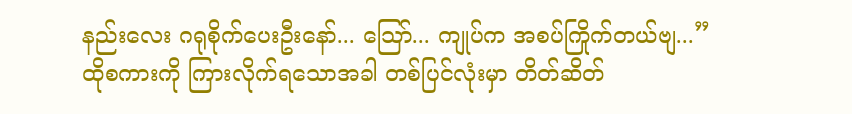နည်းလေး ဂရုစိုက်ပေးဦးနော်... သြော်... ကျုပ်က အစပ်ကြိုက်တယ်ဗျ...”
ထိုစကားကို ကြားလိုက်ရသောအခါ တစ်ပြင်လုံးမှာ တိတ်ဆိတ်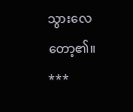သွားလေတော့၏။
***